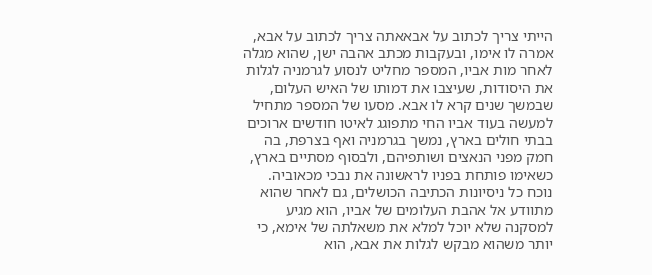הייתי צריך לכתוב על אבאאתה צריך לכתוב על אבא, אמרה לו אימו, ובעקבות מכתב אהבה ישן, שהוא מגלה לאחר מות אביו, המספר מחליט לנסוע לגרמניה לגלות את היסודות, שעיצבו את דמותו של האיש העלום, שבמשך שנים קרא לו אבא. מסעו של המספר מתחיל למעשה בעוד אביו החי מתפוגג לאיטו חודשים ארוכים בבתי חולים בארץ, נמשך בגרמניה ואף בצרפת, בה חמק מפני הנאצים ושותפיהם, ולבסוף מסתיים בארץ, כשאימו פותחת בפניו לראשונה את נבכי מכאוביה.
נוכח כל ניסיונות הכתיבה הכושלים, גם לאחר שהוא מתוודע אל אהבת העלומים של אביו, הוא מגיע למסקנה שלא יוכל למלא את משאלתה של אימא, כי יותר משהוא מבקש לגלות את אבא, הוא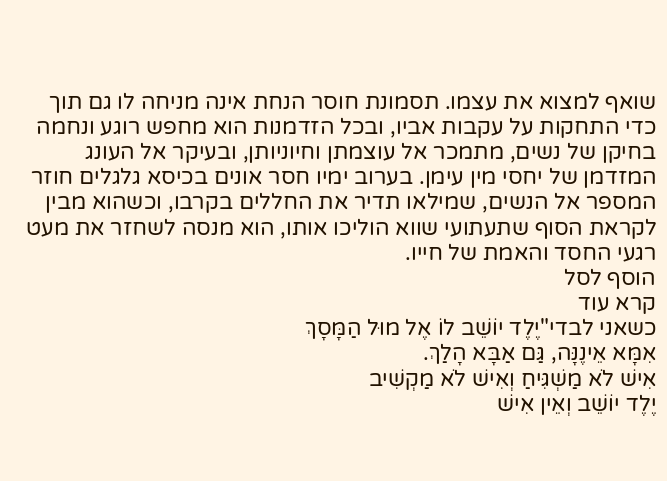שואף למצוא את עצמו. תסמונת חוסר הנחת אינה מניחה לו גם תוך כדי התחקות על עקבות אביו, ובכל הזדמנות הוא מחפש רוגע ונחמה בחיקן של נשים, מתמכר אל עוצמתן וחיוניותן, ובעיקר אל העונג המזדמן של יחסי מין עימן. בערוב ימיו חסר אונים בכיסא גלגלים חוזר המספר אל הנשים, שמילאו תדיר את החללים בקרבו, וכשהוא מבין לקראת הסוף שתעתועי שווא הוליכו אותו, הוא מנסה לשחזר את מעט רגעי החסד והאמת של חייו.
הוסף לסל
קרא עוד
כשאני לבדי"יֶלֶד יוֹשֵׁב לוֹ אֶל מוּל הַמָּסָךְ
אִמָּא אֵינֶנָּה, גַּם אַבָּא הָלַךְ.
אִישׁ לֹא מַשְׁגִּיחַ וְאִישׁ לֹא מַקְשִׁיב
יֶלֶד יוֹשֵׁב וְאֵין אִישׁ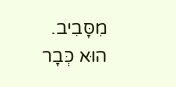מִסָּבִיב.
הוּא כְּבָר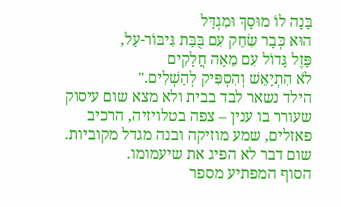בָּנָה לוֹ מוּסָךְ וּמִגְדָּל
הוּא כְּבָר שִׂחֵק עִם בֻּבַּת גִּיבּוֹר-עַל,
פָּזֶל גָּדוֹל עִם מֵאָה חֲלָקִים
לֹא הִתְיָאֵשׁ וְהִסְפִּיק לְהַשְׁלִים."
הילד נשאר לבד בבית ולא מצא שום עיסוק שעורר בו ענין – צפה בטלויזיה, הרכיב פאזלים, שמע מוזיקה ובנה מגדל מקוביות. שום דבר לא הפיג את שיעמומו.
הסוף המפתיע מספר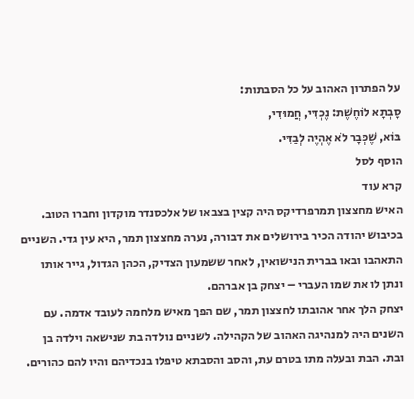על הפתרון האהוב על כל הסבתות:
סָבְתָא לוֹחֶשֶׁת: נֶכְדִּי, חֲמוּדִי,
בּוֹא, שֶׁכְּבָר לֹא אֶהְיֶה לְבַדִּי.
הוסף לסל
קרא עוד
האיש מחצצון תמרפרדיקס היה קצין בצבאו של אלכסנדר מוקדון וחברו הטוב. בכיבוש יהודה הכיר בירושלים את דבורה, נערה מחצצון תמר, היא עין גדי. השניים התאהבו ובאו בברית הנישואין, לאחר ששמעון הצדיק, הכהן הגדול, גייר אותו ונתן לו את שמו העברי – יצחק בן אברהם.
יצחק הלך אחר אהובתו לחצצון תמר, שם הפך מאיש מלחמה לעובד אדמה. עם השנים היה למנהיגה האהוב של הקהילה. לשניים נולדה בת שנישאה וילדה בן ובת. הבת ובעלה מתו בטרם עת, והסב והסבתא טיפלו בנכדיהם והיו להם כהורים.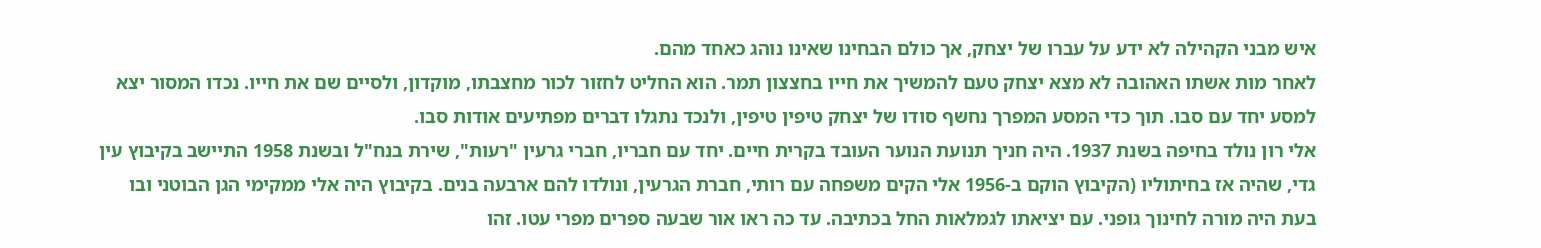איש מבני הקהילה לא ידע על עברו של יצחק, אך כולם הבחינו שאינו נוהג כאחד מהם.
לאחר מות אשתו האהובה לא מצא יצחק טעם להמשיך את חייו בחצצון תמר. הוא החליט לחזור לכור מחצבתו, מוקדון, ולסיים שם את חייו. נכדו המסור יצא למסע יחד עם סבו. תוך כדי המסע המפרך נחשף סודו של יצחק טיפין טיפין, ולנכד נתגלו דברים מפתיעים אודות סבו.
אלי רון נולד בחיפה בשנת 1937. היה חניך תנועת הנוער העובד בקרית חיים. יחד עם חבריו, חברי גרעין "רעות", שירת בנח"ל ובשנת 1958 התיישב בקיבוץ עין גדי, שהיה אז בחיתוליו (הקיבוץ הוקם ב-1956 אלי הקים משפחה עם רותי, חברת הגרעין, ונולדו להם ארבעה בנים. בקיבוץ היה אלי ממקימי הגן הבוטני ובו בעת היה מורה לחינוך גופני. עם יציאתו לגמלאות החל בכתיבה. עד כה ראו אור שבעה ספרים מפרי עטו. זהו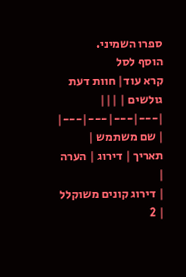ספרו השמיני.
הוסף לסל
קרא עוד| חוות דעת גולשים | |||
|---|---|---|---|
| שם משתמש | תאריך | דירוג | הערה |
| דירוג קונים משוקלל | 2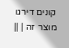קונים דירגו מוצר זה | ||